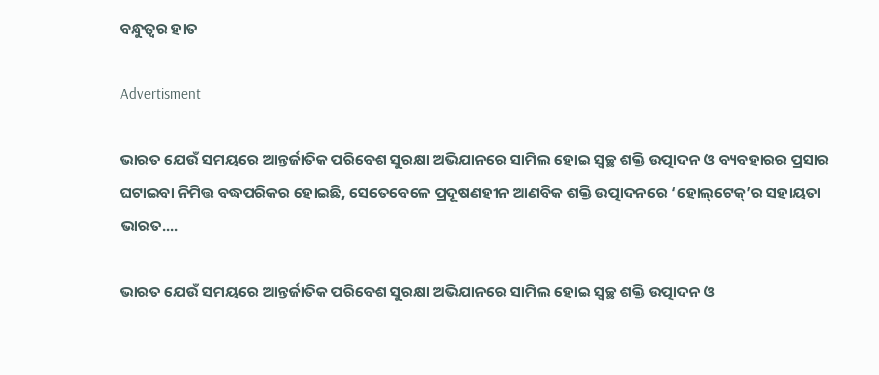ବନ୍ଧୁତ୍ବର ହାତ

Advertisment

ଭାରତ ଯେଉଁ ସମୟରେ ଆନ୍ତର୍ଜାତିକ ପରିବେଶ ସୁରକ୍ଷା ଅଭିଯାନରେ ସାମିଲ ହୋଇ ସ୍ବଚ୍ଛ ଶକ୍ତି ଉତ୍ପାଦନ ଓ ବ୍ୟବହାରର ପ୍ରସାର ଘଟାଇବା ନିମିତ୍ତ ବଦ୍ଧପରିକର ହୋଇଛି, ସେତେବେଳେ ପ୍ରଦୂଷଣହୀନ ଆଣବିକ ଶକ୍ତି ଉତ୍ପାଦନରେ ‘ହୋଲ୍‌ଟେକ୍’ର ସହାୟତା ଭାରତ....

ଭାରତ ଯେଉଁ ସମୟରେ ଆନ୍ତର୍ଜାତିକ ପରିବେଶ ସୁରକ୍ଷା ଅଭିଯାନରେ ସାମିଲ ହୋଇ ସ୍ବଚ୍ଛ ଶକ୍ତି ଉତ୍ପାଦନ ଓ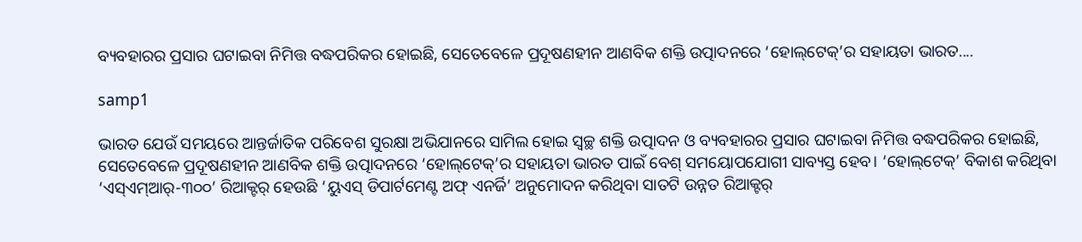ବ୍ୟବହାରର ପ୍ରସାର ଘଟାଇବା ନିମିତ୍ତ ବଦ୍ଧପରିକର ହୋଇଛି, ସେତେବେଳେ ପ୍ରଦୂଷଣହୀନ ଆଣବିକ ଶକ୍ତି ଉତ୍ପାଦନରେ ‘ହୋଲ୍‌ଟେକ୍’ର ସହାୟତା ଭାରତ....

samp1

ଭାରତ ଯେଉଁ ସମୟରେ ଆନ୍ତର୍ଜାତିକ ପରିବେଶ ସୁରକ୍ଷା ଅଭିଯାନରେ ସାମିଲ ହୋଇ ସ୍ବଚ୍ଛ ଶକ୍ତି ଉତ୍ପାଦନ ଓ ବ୍ୟବହାରର ପ୍ରସାର ଘଟାଇବା ନିମିତ୍ତ ବଦ୍ଧପରିକର ହୋଇଛି, ସେତେବେଳେ ପ୍ରଦୂଷଣହୀନ ଆଣବିକ ଶକ୍ତି ଉତ୍ପାଦନରେ ‘ହୋଲ୍‌ଟେକ୍’ର ସହାୟତା ଭାରତ ପାଇଁ ବେଶ୍ ସମୟୋପଯୋଗୀ ସାବ୍ୟସ୍ତ ହେବ। ‘ହୋଲ୍‌ଟେକ୍’ ବିକାଶ କରିଥିବା ‘ଏସ୍ଏମ୍ଆର୍-୩୦୦’ ରିଆକ୍ଟର୍ ହେଉଛି ‘ୟୁଏସ୍ ଡିପାର୍ଟମେଣ୍ଟ ଅଫ୍ ଏନର୍ଜି’ ଅନୁମୋଦନ କରିଥିବା ସାତଟି ଉନ୍ନତ ରିଆକ୍ଟର୍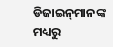ଡିଜାଇନ୍‌ମାନଙ୍କ ମଧ୍ୟରୁ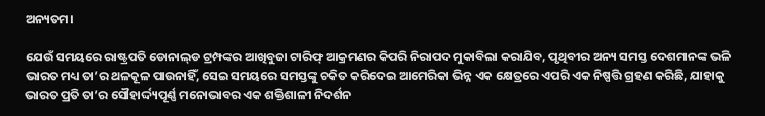ଅନ୍ୟତମ।

ଯେଉଁ ସମୟରେ ରାଷ୍ଟ୍ରପତି ଡୋନାଲ୍‌ଡ ଟ୍ରମ୍ପଙ୍କର ଆଖିବୁଜା ଟାରିଫ୍ ଆକ୍ରମଣର କିପରି ନିରାପଦ ମୁକାବିଲା କରାଯିବ, ପୃଥିବୀର ଅନ୍ୟ ସମସ୍ତ ଦେଶମାନଙ୍କ ଭଳି ଭାରତ ମଧ୍ୟ ତା’ର ଥଳକୂଳ ପାଉନାହିଁ, ସେଇ ସମୟରେ ସମସ୍ତଙ୍କୁ ଚକିତ କରିଦେଇ ଆମେରିକା ଭିନ୍ନ ଏକ କ୍ଷେତ୍ରରେ ଏପରି ଏକ ନିଷ୍ପତ୍ତି ଗ୍ରହଣ କରିଛି, ଯାହାକୁ ଭାରତ ପ୍ରତି ତା’ର ସୌହାର୍ଦ୍ଦ୍ୟପୂର୍ଣ୍ଣ ମନୋଭାବର ଏକ ଶକ୍ତିଶାଳୀ ନିଦର୍ଶନ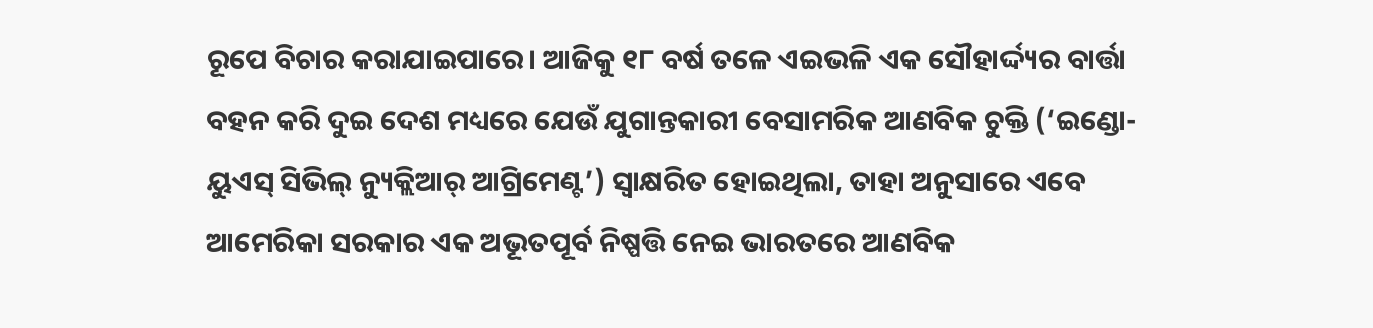ରୂପେ ବିଚାର କରାଯାଇପାରେ। ଆଜିକୁ ୧୮ ବର୍ଷ ତଳେ ଏଇଭଳି ଏକ ସୌହାର୍ଦ୍ଦ୍ୟର ବାର୍ତ୍ତା ବହନ କରି ଦୁଇ ଦେଶ ମଧ୍ୟରେ ଯେଉଁ ଯୁଗାନ୍ତକାରୀ ବେସାମରିକ ଆଣବିକ ଚୁକ୍ତି (‘ଇଣ୍ଡୋ-ୟୁଏସ୍ ସିଭିଲ୍ ନ୍ୟୁକ୍ଲିଆର୍ ଆଗ୍ରିମେଣ୍ଟ’) ସ୍ବାକ୍ଷରିତ ହୋଇଥିଲା, ତାହା ଅନୁସାରେ ଏବେ ଆମେରିକା ସରକାର ଏକ ଅଭୂତପୂର୍ବ ନିଷ୍ପତ୍ତି ନେଇ ଭାରତରେ ଆଣବିକ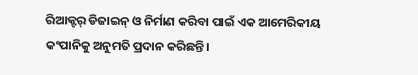ରିଆକ୍ଟର୍ ଡିଜାଇନ୍ ଓ ନିର୍ମାଣ କରିବା ପାଇଁ ଏକ ଆମେରିକୀୟ କଂପାନିକୁ ଅନୁମତି ପ୍ରଦାନ କରିଛନ୍ତି।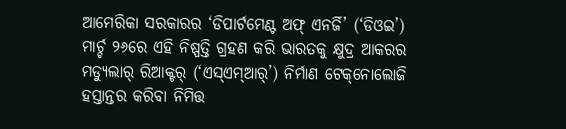ଆମେରିକା ସରକାରର ‘ଡିପାର୍ଟମେଣ୍ଟ ଅଫ୍ ଏନର୍ଜି’ (‘ଡିଓଇ’) ମାର୍ଚ୍ଚ ୨୬ରେ ଏହି ନିଷ୍ପତ୍ତି ଗ୍ରହଣ କରି ଭାରତକୁ କ୍ଷୁଦ୍ର ଆକରର ମଡ୍ୟୁଲାର୍ ରିଆକ୍ଟର୍ (‘ଏସ୍ଏମ୍ଆର୍’) ନିର୍ମାଣ ଟେକ୍‌ନୋଲୋଜି ହସ୍ତାନ୍ତର କରିବା ନିମିତ୍ତ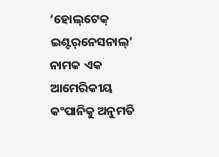‘ହୋଲ୍‌ଟେକ୍ ଇଣ୍ଟର୍‌ନେସନାଲ୍’ ନାମକ ଏକ ଆମେରିକୀୟ କଂପାନିକୁ ଅନୁମତି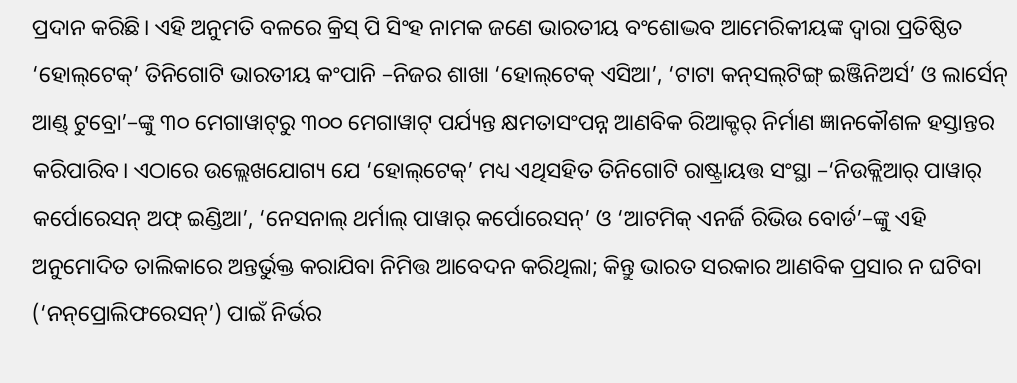ପ୍ରଦାନ କରିଛି। ଏହି ଅନୁମତି ବଳରେ କ୍ରିସ୍ ପି ସିଂହ ନାମକ ଜଣେ ଭାରତୀୟ ବଂଶୋଦ୍ଭବ ଆମେରିକୀୟଙ୍କ ଦ୍ବାରା ପ୍ରତିଷ୍ଠିତ ‘ହୋଲ୍‌ଟେକ୍’ ତିନିଗୋଟି ଭାରତୀୟ କଂପାନି –ନିଜର ଶାଖା ‘ହୋଲ୍‌ଟେକ୍ ଏସିଆ’, ‘ଟାଟା କନ୍‌ସଲ୍‌ଟିଙ୍ଗ୍ ଇଞ୍ଜିନିଅର୍ସ’ ଓ ଲାର୍ସେନ୍ ଆଣ୍ଡ୍ ଟୁବ୍ରୋ’–ଙ୍କୁ ୩୦ ମେଗାୱାଟ୍‌ରୁ ୩୦୦ ମେଗାୱାଟ୍ ପର୍ଯ୍ୟନ୍ତ କ୍ଷମତାସଂପନ୍ନ ଆଣବିକ ରିଆକ୍ଟର୍ ନିର୍ମାଣ ଜ୍ଞାନକୌଶଳ ହସ୍ତାନ୍ତର କରିପାରିବ। ଏଠାରେ ଉଲ୍ଲେଖଯୋଗ୍ୟ ଯେ ‘ହୋଲ୍‌ଟେକ୍’ ମଧ୍ୟ ଏଥିସହିତ ତିନିଗୋଟି ରାଷ୍ଟ୍ରାୟତ୍ତ ସଂସ୍ଥା –‘ନିଉକ୍ଲିଆର୍ ପାୱାର୍ କର୍ପୋରେସନ୍ ଅଫ୍ ଇଣ୍ଡିଆ’, ‘ନେସନାଲ୍ ଥର୍ମାଲ୍ ପାୱାର୍ କର୍ପୋରେସନ୍’ ଓ ‘ଆଟମିକ୍ ଏନର୍ଜି ରିଭିଉ ବୋର୍ଡ’–ଙ୍କୁ ଏହି ଅନୁମୋଦିତ ତାଲିକାରେ ଅନ୍ତର୍ଭୁକ୍ତ କରାଯିବା ନିମିତ୍ତ ଆବେଦନ କରିଥିଲା; କିନ୍ତୁ ଭାରତ ସରକାର ଆଣବିକ ପ୍ରସାର ନ ଘଟିବା (‘ନନ୍‌ପ୍ରୋଲିଫରେସନ୍’) ପାଇଁ ନିର୍ଭର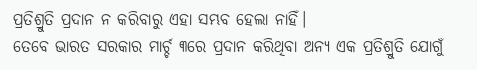ପ୍ରତିଶ୍ରୁତି ପ୍ରଦାନ ନ କରିବାରୁ ଏହା ସମ୍ଭବ ହେଲା ନାହିଁ।
ତେବେ ଭାରତ ସରକାର ମାର୍ଚ୍ଚ ୩ରେ ପ୍ରଦାନ କରିଥିବା ଅନ୍ୟ ଏକ ପ୍ରତିଶ୍ରୁତି ଯୋଗୁଁ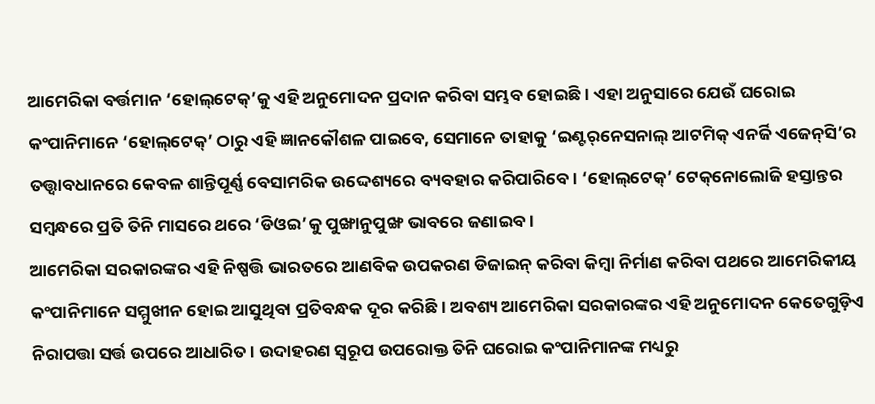ଆମେରିକା ବର୍ତ୍ତମାନ ‘ହୋଲ୍‌ଟେକ୍’କୁ ଏହି ଅନୁମୋଦନ ପ୍ରଦାନ କରିବା ସମ୍ଭବ ହୋଇଛି। ଏହା ଅନୁସାରେ ଯେଉଁ ଘରୋଇ କଂପାନିମାନେ ‘ହୋଲ୍‌ଟେକ୍’ ଠାରୁ ଏହି ଜ୍ଞାନକୌଶଳ ପାଇବେ, ସେମାନେ ତାହାକୁ ‘ଇଣ୍ଟର୍‌ନେସନାଲ୍ ଆଟମିକ୍ ଏନର୍ଜି ଏଜେନ୍‌ସି’ର ତତ୍ତ୍ବାବଧାନରେ କେବଳ ଶାନ୍ତିପୂର୍ଣ୍ଣ ବେସାମରିକ ଉଦ୍ଦେଶ୍ୟରେ ବ୍ୟବହାର କରିପାରିବେ। ‘ହୋଲ୍‌ଟେକ୍’ ଟେକ୍‌ନୋଲୋଜି ହସ୍ତାନ୍ତର ସମ୍ବନ୍ଧରେ ପ୍ରତି ତିନି ମାସରେ ଥରେ ‘ଡିଓଇ’କୁ ପୁଙ୍ଖାନୁପୁଙ୍ଖ ଭାବରେ ଜଣାଇବ।
ଆମେରିକା ସରକାରଙ୍କର ଏହି ନିଷ୍ପତ୍ତି ଭାରତରେ ଆଣବିକ ଉପକରଣ ଡିଜାଇନ୍ କରିବା କିମ୍ବା ନିର୍ମାଣ କରିବା ପଥରେ ଆମେରିକୀୟ କଂପାନିମାନେ ସମ୍ମୁଖୀନ ହୋଇ ଆସୁଥିବା ପ୍ରତିବନ୍ଧକ ଦୂର କରିଛି। ଅବଶ୍ୟ ଆମେରିକା ସରକାରଙ୍କର ଏହି ଅନୁମୋଦନ କେତେଗୁଡ଼ିଏ ନିରାପତ୍ତା ସର୍ତ୍ତ ଉପରେ ଆଧାରିତ। ଉଦାହରଣ ସ୍ବରୂପ ଉପରୋକ୍ତ ତିନି ଘରୋଇ କଂପାନିମାନଙ୍କ ମଧ୍ୟରୁ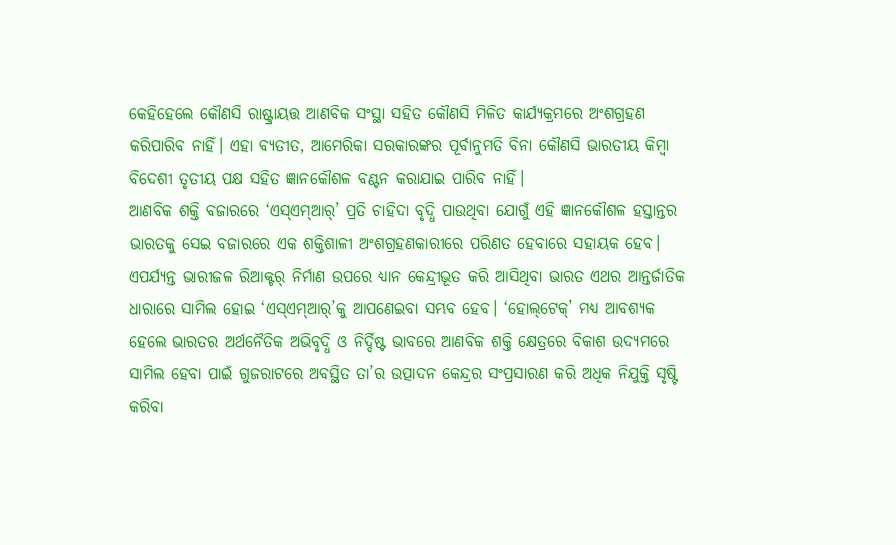କେହିହେଲେ କୌଣସି ରାଷ୍ଟ୍ରାୟତ୍ତ ଆଣବିକ ସଂସ୍ଥା ସହିତ କୌଣସି ମିଳିତ କାର୍ଯ୍ୟକ୍ରମରେ ଅଂଶଗ୍ରହଣ କରିପାରିବ ନାହିଁ। ଏହା ବ୍ୟତୀତ, ଆମେରିକା ସରକାରଙ୍କର ପୂର୍ବାନୁମତି ବିନା କୌଣସି ଭାରତୀୟ କିମ୍ବା ବିଦେଶୀ ତୃତୀୟ ପକ୍ଷ ସହିତ ଜ୍ଞାନକୌଶଳ ବଣ୍ଟନ କରାଯାଇ ପାରିବ ନାହିଁ।
ଆଣବିକ ଶକ୍ତି ବଜାରରେ ‘ଏସ୍ଏମ୍ଆର୍’ ପ୍ରତି ଚାହିଦା ବୃଦ୍ଧି ପାଉଥିବା ଯୋଗୁଁ ଏହି ଜ୍ଞାନକୌଶଳ ହସ୍ତାନ୍ତର ଭାରତକୁ ସେଇ ବଜାରରେ ଏକ ଶକ୍ତିଶାଳୀ ଅଂଶଗ୍ରହଣକାରୀରେ ପରିଣତ ହେବାରେ ସହାୟକ ହେବ। ଏପର୍ଯ୍ୟନ୍ତ ଭାରୀଜଳ ରିଆକ୍ଟର୍ ନିର୍ମାଣ ଉପରେ ଧ୍ୟାନ କେନ୍ଦ୍ରୀଭୂତ କରି ଆସିଥିବା ଭାରତ ଏଥର ଆନ୍ତର୍ଜାତିକ ଧାରାରେ ସାମିଲ ହୋଇ ‘ଏସ୍ଏମ୍ଆର୍’କୁ ଆପଣେଇବା ସମ୍ଭବ ହେବ। ‘ହୋଲ୍‌ଟେକ୍’ ମଧ୍ୟ ଆବଶ୍ୟକ ହେଲେ ଭାରତର ଅର୍ଥନୈତିକ ଅଭିବୃଦ୍ଧି ଓ ନିର୍ଦ୍ଦିଷ୍ଟ ଭାବରେ ଆଣବିକ ଶକ୍ତି କ୍ଷେତ୍ରରେ ବିକାଶ ଉଦ୍ୟମରେ ସାମିଲ ହେବା ପାଇଁ ଗୁଜରାଟରେ ଅବସ୍ଥିତ ତା’ର ଉତ୍ପାଦନ କେନ୍ଦ୍ରର ସଂପ୍ରସାରଣ କରି ଅଧିକ ନିଯୁକ୍ତି ସୃଷ୍ଟି କରିବା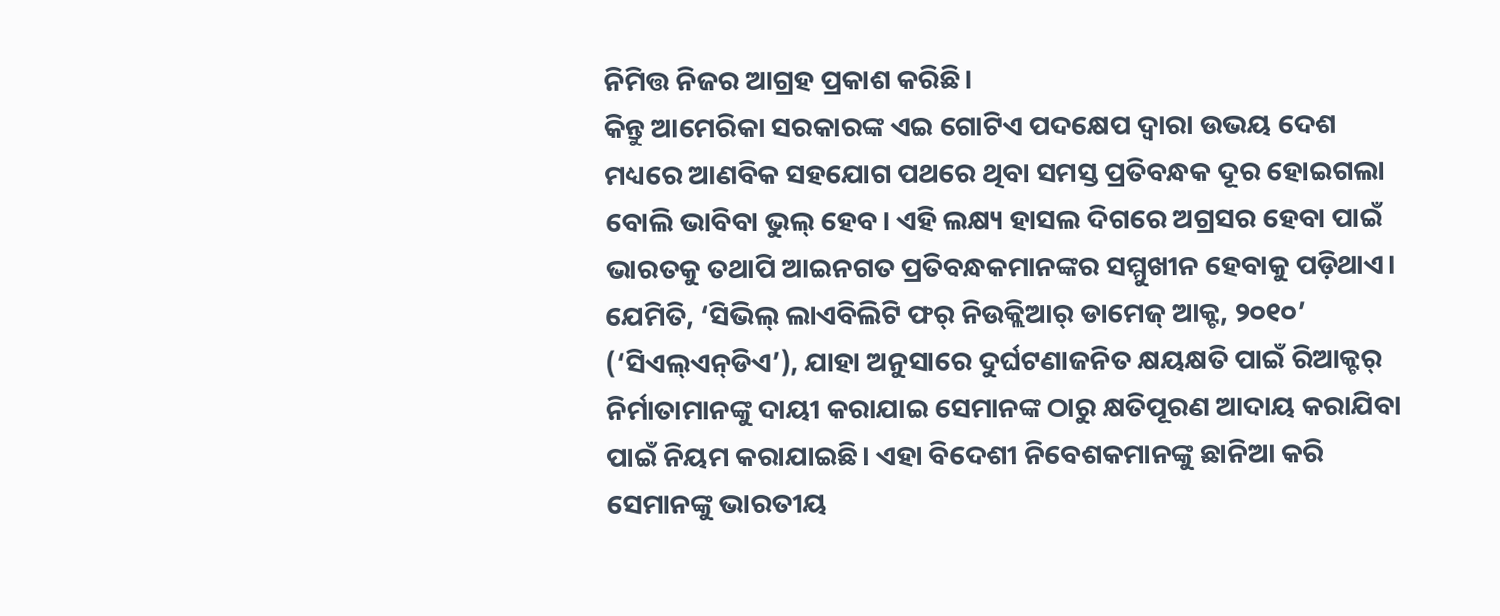ନିମିତ୍ତ ନିଜର ଆଗ୍ରହ ପ୍ରକାଶ କରିଛି।
କିନ୍ତୁ ଆମେରିକା ସରକାରଙ୍କ ଏଇ ଗୋଟିଏ ପଦକ୍ଷେପ ଦ୍ବାରା ଉଭୟ ଦେଶ ମଧ୍ୟରେ ଆଣବିକ ସହଯୋଗ ପଥରେ ଥିବା ସମସ୍ତ ପ୍ରତିବନ୍ଧକ ଦୂର ହୋଇଗଲା ବୋଲି ଭାବିବା ଭୁଲ୍ ହେବ। ଏହି ଲକ୍ଷ୍ୟ ହାସଲ ଦିଗରେ ଅଗ୍ରସର ହେବା ପାଇଁ ଭାରତକୁ ତଥାପି ଆଇନଗତ ପ୍ରତିବନ୍ଧକମାନଙ୍କର ସମ୍ମୁଖୀନ ହେବାକୁ ପଡ଼ିଥାଏ। ଯେମିତି, ‘ସିଭିଲ୍ ଲାଏବିଲିଟି ଫର୍ ନିଉକ୍ଲିଆର୍ ଡାମେଜ୍ ଆକ୍ଟ, ୨୦୧୦’ (‘ସିଏଲ୍ଏନ୍‌ଡିଏ’), ଯାହା ଅନୁସାରେ ଦୁର୍ଘଟଣାଜନିତ କ୍ଷୟକ୍ଷତି ପାଇଁ ରିଆକ୍ଟର୍ ନିର୍ମାତାମାନଙ୍କୁ ଦାୟୀ କରାଯାଇ ସେମାନଙ୍କ ଠାରୁ କ୍ଷତିପୂରଣ ଆଦାୟ କରାଯିବା ପାଇଁ ନିୟମ କରାଯାଇଛି। ଏହା ବିଦେଶୀ ନିବେଶକମାନଙ୍କୁ ଛାନିଆ କରି ସେମାନଙ୍କୁ ଭାରତୀୟ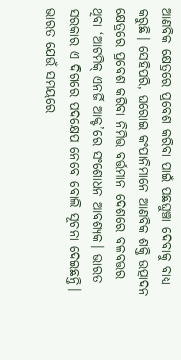ଆଣବିକ କ୍ଷେତ୍ରରେ ପ୍ରବେଶ କରିବା ପାଇଁ ପଛଘୁଞ୍ଚା ଦେବାକୁ ବାଧ୍ୟ କରୁଛି। ସେହିପରି, ଘରୋଇ କଂପାନିମାନେ ଆଣବିକ ଶକ୍ତି ଉତ୍ପାଦନ କ୍ଷେତ୍ରରେ ପ୍ରବେଶ କରିବା ନିମିତ୍ତ ବର୍ତ୍ତମାନ ଦେଶରେ ବଳବତ୍ତର ଥିବା ‘ଆଟମିକ୍ ଏନର୍ଜି ଆକ୍ଟ’ରେ ସଂଶୋଧନ ଆବଶ୍ୟକ। ଭାରତ ସରକାର ଏ ଦିଗରେ ପଦକ୍ଷେପ ନେବେ ବୋଲି ସୂଚନା ଦେଇଛନ୍ତି।
ଭାରତ ଯେଉଁ ସମୟରେ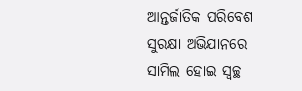ଆନ୍ତର୍ଜାତିକ ପରିବେଶ ସୁରକ୍ଷା ଅଭିଯାନରେ ସାମିଲ ହୋଇ ସ୍ବଚ୍ଛ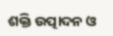ଶକ୍ତି ଉତ୍ପାଦନ ଓ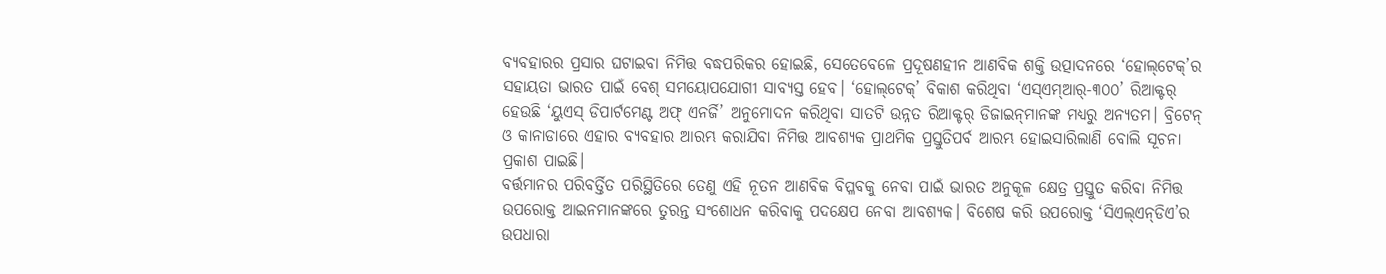ବ୍ୟବହାରର ପ୍ରସାର ଘଟାଇବା ନିମିତ୍ତ ବଦ୍ଧପରିକର ହୋଇଛି, ସେତେବେଳେ ପ୍ରଦୂଷଣହୀନ ଆଣବିକ ଶକ୍ତି ଉତ୍ପାଦନରେ ‘ହୋଲ୍‌ଟେକ୍’ର ସହାୟତା ଭାରତ ପାଇଁ ବେଶ୍ ସମୟୋପଯୋଗୀ ସାବ୍ୟସ୍ତ ହେବ। ‘ହୋଲ୍‌ଟେକ୍’ ବିକାଶ କରିଥିବା ‘ଏସ୍ଏମ୍ଆର୍-୩୦୦’ ରିଆକ୍ଟର୍ ହେଉଛି ‘ୟୁଏସ୍ ଡିପାର୍ଟମେଣ୍ଟ ଅଫ୍ ଏନର୍ଜି’ ଅନୁମୋଦନ କରିଥିବା ସାତଟି ଉନ୍ନତ ରିଆକ୍ଟର୍ ଡିଜାଇନ୍‌ମାନଙ୍କ ମଧ୍ୟରୁ ଅନ୍ୟତମ। ବ୍ରିଟେନ୍ ଓ କାନାଡାରେ ଏହାର ବ୍ୟବହାର ଆରମ୍ଭ କରାଯିବା ନିମିତ୍ତ ଆବଶ୍ୟକ ପ୍ରାଥମିକ ପ୍ରସ୍ତୁତିପର୍ବ ଆରମ୍ଭ ହୋଇସାରିଲାଣି ବୋଲି ସୂଚନା ପ୍ରକାଶ ପାଇଛି।
ବର୍ତ୍ତମାନର ପରିବର୍ତ୍ତିତ ପରିସ୍ଥିତିରେ ତେଣୁ ଏହି ନୂତନ ଆଣବିକ ବିପ୍ଳବକୁ ନେବା ପାଇଁ ଭାରତ ଅନୁକୂଳ କ୍ଷେତ୍ର ପ୍ରସ୍ତୁତ କରିବା ନିମିତ୍ତ ଉପରୋକ୍ତ ଆଇନମାନଙ୍କରେ ତୁରନ୍ତ ସଂଶୋଧନ କରିବାକୁ ପଦକ୍ଷେପ ନେବା ଆବଶ୍ୟକ। ବିଶେଷ କରି ଉପରୋକ୍ତ ‘ସିଏଲ୍‌ଏନ୍‌ଡିଏ’ର ଉପଧାରା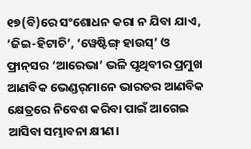୧୭(ବି)ରେ ସଂଶୋଧନ କରା ନ ଯିବା ଯାଏ, ‘ଜିଇ-ହିଟାଚି’, ‘ୱେଷ୍ଟିଙ୍ଗ୍ ହାଉସ୍’ ଓ ଫ୍ରାନ୍‌ସର ‘ଆରେଭା’ ଭଳି ପୃଥିବୀର ପ୍ରମୁଖ ଆଣବିକ ଭେଣ୍ଡର୍‌ମାନେ ଭାରତର ଆଣବିକ କ୍ଷେତ୍ରରେ ନିବେଶ କରିବା ପାଇଁ ଆଗେଇ ଆସିବା ସମ୍ଭାବନା କ୍ଷୀଣ।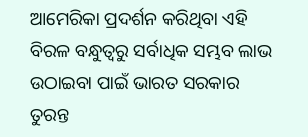ଆମେରିକା ପ୍ରଦର୍ଶନ କରିଥିବା ଏହି ବିରଳ ବନ୍ଧୁତ୍ବରୁ ସର୍ବାଧିକ ସମ୍ଭବ ଲାଭ ଉଠାଇବା ପାଇଁ ଭାରତ ସରକାର ତୁରନ୍ତ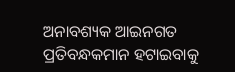ଅନାବଶ୍ୟକ ଆଇନଗତ ପ୍ରତିବନ୍ଧକମାନ ହଟାଇବାକୁ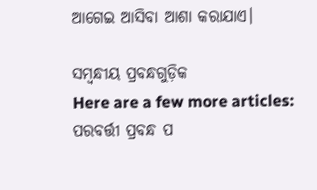ଆଗେଇ ଆସିବା ଆଶା କରାଯାଏ।

ସମ୍ବନ୍ଧୀୟ ପ୍ରବନ୍ଧଗୁଡ଼ିକ
Here are a few more articles:
ପରବର୍ତ୍ତୀ ପ୍ରବନ୍ଧ ପ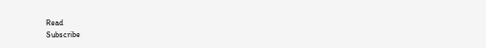Read
Subscribe